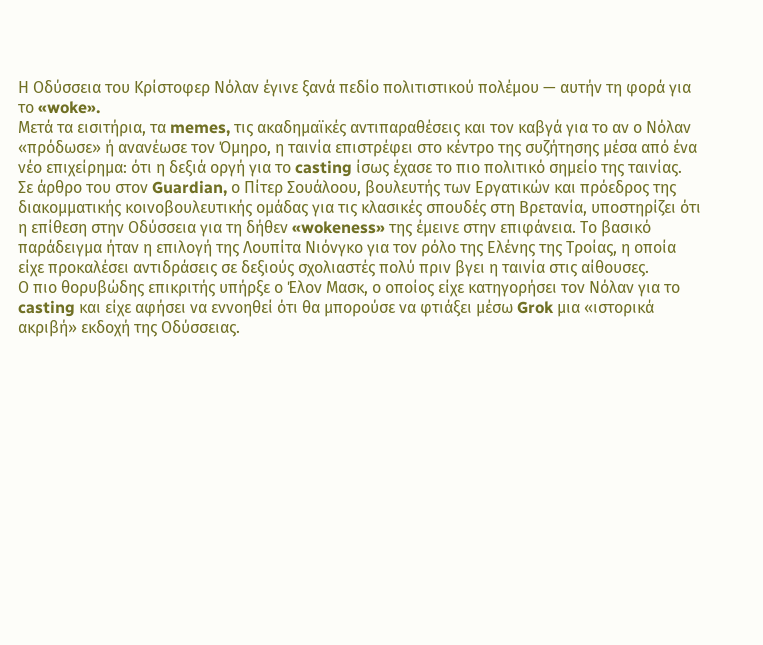Η Οδύσσεια του Κρίστοφερ Νόλαν έγινε ξανά πεδίο πολιτιστικού πολέμου — αυτήν τη φορά για το «woke».
Μετά τα εισιτήρια, τα memes, τις ακαδημαϊκές αντιπαραθέσεις και τον καβγά για το αν ο Νόλαν «πρόδωσε» ή ανανέωσε τον Όμηρο, η ταινία επιστρέφει στο κέντρο της συζήτησης μέσα από ένα νέο επιχείρημα: ότι η δεξιά οργή για το casting ίσως έχασε το πιο πολιτικό σημείο της ταινίας.
Σε άρθρο του στον Guardian, ο Πίτερ Σουάλοου, βουλευτής των Εργατικών και πρόεδρος της διακομματικής κοινοβουλευτικής ομάδας για τις κλασικές σπουδές στη Βρετανία, υποστηρίζει ότι η επίθεση στην Οδύσσεια για τη δήθεν «wokeness» της έμεινε στην επιφάνεια. Το βασικό παράδειγμα ήταν η επιλογή της Λουπίτα Νιόνγκο για τον ρόλο της Ελένης της Τροίας, η οποία είχε προκαλέσει αντιδράσεις σε δεξιούς σχολιαστές πολύ πριν βγει η ταινία στις αίθουσες.
Ο πιο θορυβώδης επικριτής υπήρξε ο Έλον Μασκ, ο οποίος είχε κατηγορήσει τον Νόλαν για το casting και είχε αφήσει να εννοηθεί ότι θα μπορούσε να φτιάξει μέσω Grok μια «ιστορικά ακριβή» εκδοχή της Οδύσσειας.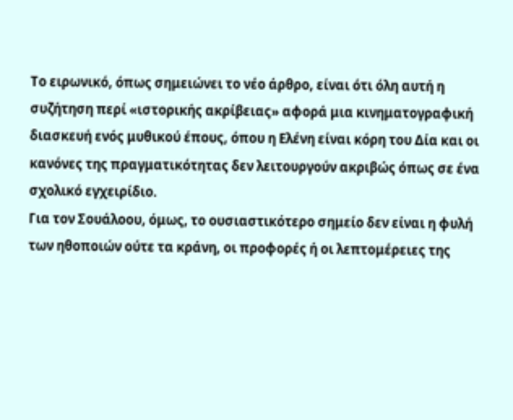Το ειρωνικό, όπως σημειώνει το νέο άρθρο, είναι ότι όλη αυτή η συζήτηση περί «ιστορικής ακρίβειας» αφορά μια κινηματογραφική διασκευή ενός μυθικού έπους, όπου η Ελένη είναι κόρη του Δία και οι κανόνες της πραγματικότητας δεν λειτουργούν ακριβώς όπως σε ένα σχολικό εγχειρίδιο.
Για τον Σουάλοου, όμως, το ουσιαστικότερο σημείο δεν είναι η φυλή των ηθοποιών ούτε τα κράνη, οι προφορές ή οι λεπτομέρειες της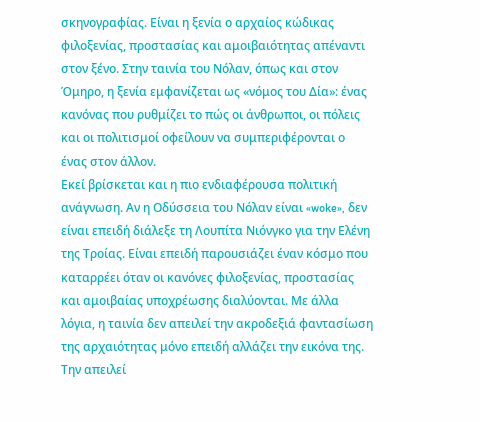σκηνογραφίας. Είναι η ξενία ο αρχαίος κώδικας φιλοξενίας, προστασίας και αμοιβαιότητας απέναντι στον ξένο. Στην ταινία του Νόλαν, όπως και στον Όμηρο, η ξενία εμφανίζεται ως «νόμος του Δία»: ένας κανόνας που ρυθμίζει το πώς οι άνθρωποι, οι πόλεις και οι πολιτισμοί οφείλουν να συμπεριφέρονται ο ένας στον άλλον.
Εκεί βρίσκεται και η πιο ενδιαφέρουσα πολιτική ανάγνωση. Αν η Οδύσσεια του Νόλαν είναι «woke», δεν είναι επειδή διάλεξε τη Λουπίτα Νιόνγκο για την Ελένη της Τροίας. Είναι επειδή παρουσιάζει έναν κόσμο που καταρρέει όταν οι κανόνες φιλοξενίας, προστασίας και αμοιβαίας υποχρέωσης διαλύονται. Με άλλα λόγια, η ταινία δεν απειλεί την ακροδεξιά φαντασίωση της αρχαιότητας μόνο επειδή αλλάζει την εικόνα της. Την απειλεί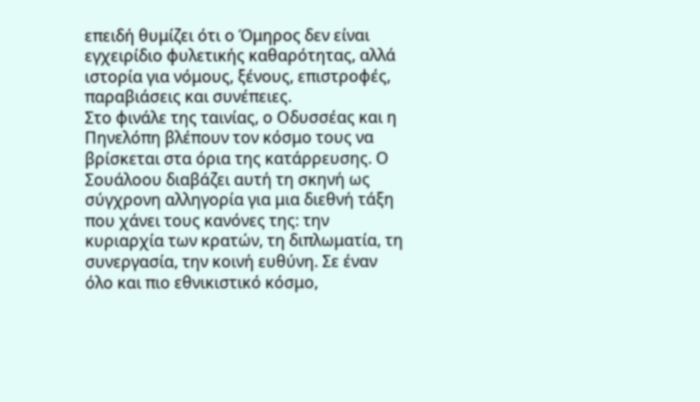επειδή θυμίζει ότι ο Όμηρος δεν είναι εγχειρίδιο φυλετικής καθαρότητας, αλλά ιστορία για νόμους, ξένους, επιστροφές, παραβιάσεις και συνέπειες.
Στο φινάλε της ταινίας, ο Οδυσσέας και η Πηνελόπη βλέπουν τον κόσμο τους να βρίσκεται στα όρια της κατάρρευσης. Ο Σουάλοου διαβάζει αυτή τη σκηνή ως σύγχρονη αλληγορία για μια διεθνή τάξη που χάνει τους κανόνες της: την κυριαρχία των κρατών, τη διπλωματία, τη συνεργασία, την κοινή ευθύνη. Σε έναν όλο και πιο εθνικιστικό κόσμο,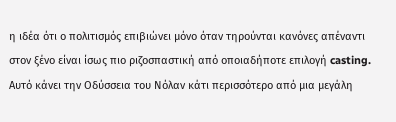η ιδέα ότι ο πολιτισμός επιβιώνει μόνο όταν τηρούνται κανόνες απέναντι στον ξένο είναι ίσως πιο ριζοσπαστική από οποιαδήποτε επιλογή casting.
Αυτό κάνει την Οδύσσεια του Νόλαν κάτι περισσότερο από μια μεγάλη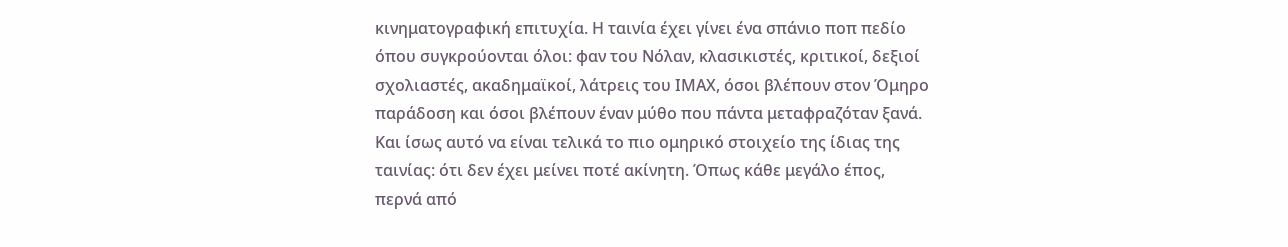κινηματογραφική επιτυχία. Η ταινία έχει γίνει ένα σπάνιο ποπ πεδίο όπου συγκρούονται όλοι: φαν του Νόλαν, κλασικιστές, κριτικοί, δεξιοί σχολιαστές, ακαδημαϊκοί, λάτρεις του ΙΜΑΧ, όσοι βλέπουν στον Όμηρο παράδοση και όσοι βλέπουν έναν μύθο που πάντα μεταφραζόταν ξανά.
Και ίσως αυτό να είναι τελικά το πιο ομηρικό στοιχείο της ίδιας της ταινίας: ότι δεν έχει μείνει ποτέ ακίνητη. Όπως κάθε μεγάλο έπος, περνά από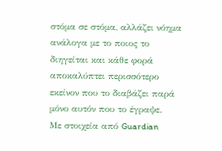στόμα σε στόμα, αλλάζει νόημα ανάλογα με το ποιος το διηγείται και κάθε φορά αποκαλύπτει περισσότερο εκείνον που το διαβάζει παρά μόνο αυτόν που το έγραψε.
Με στοιχεία από Guardian